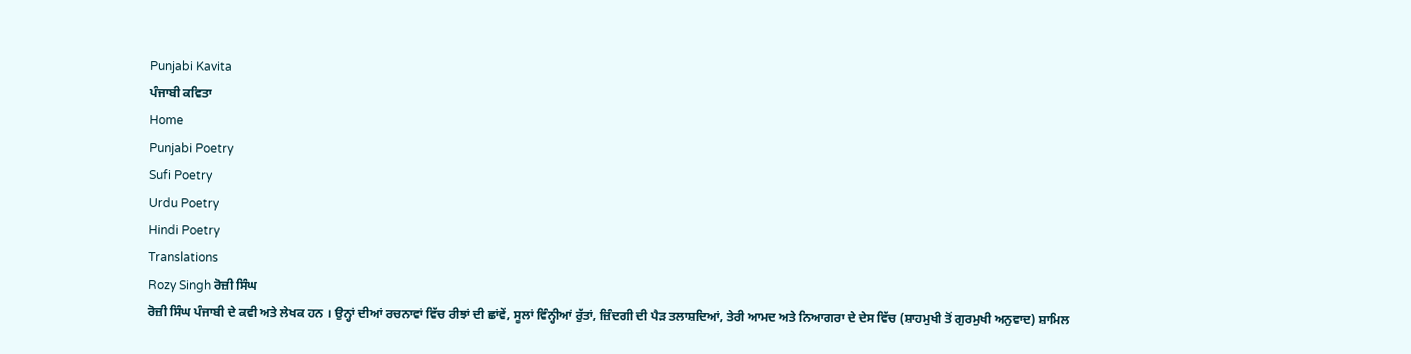Punjabi Kavita
ਪੰਜਾਬੀ ਕਵਿਤਾ
Home
Punjabi Poetry
Sufi Poetry
Urdu Poetry
Hindi Poetry
Translations
Rozy Singh ਰੋਜ਼ੀ ਸਿੰਘ
ਰੋਜ਼ੀ ਸਿੰਘ ਪੰਜਾਬੀ ਦੇ ਕਵੀ ਅਤੇ ਲੇਖਕ ਹਨ । ਉਨ੍ਹਾਂ ਦੀਆਂ ਰਚਨਾਵਾਂ ਵਿੱਚ ਰੀਝਾਂ ਦੀ ਛਾਂਵੇਂ, ਸੂਲਾਂ ਵਿੰਨ੍ਹੀਆਂ ਰੁੱਤਾਂ, ਜ਼ਿੰਦਗੀ ਦੀ ਪੈੜ ਤਲਾਸ਼ਦਿਆਂ, ਤੇਰੀ ਆਮਦ ਅਤੇ ਨਿਆਗਰਾ ਦੇ ਦੇਸ ਵਿੱਚ (ਸ਼ਾਹਮੁਖੀ ਤੋਂ ਗੁਰਮੁਖੀ ਅਨੁਵਾਦ) ਸ਼ਾਮਿਲ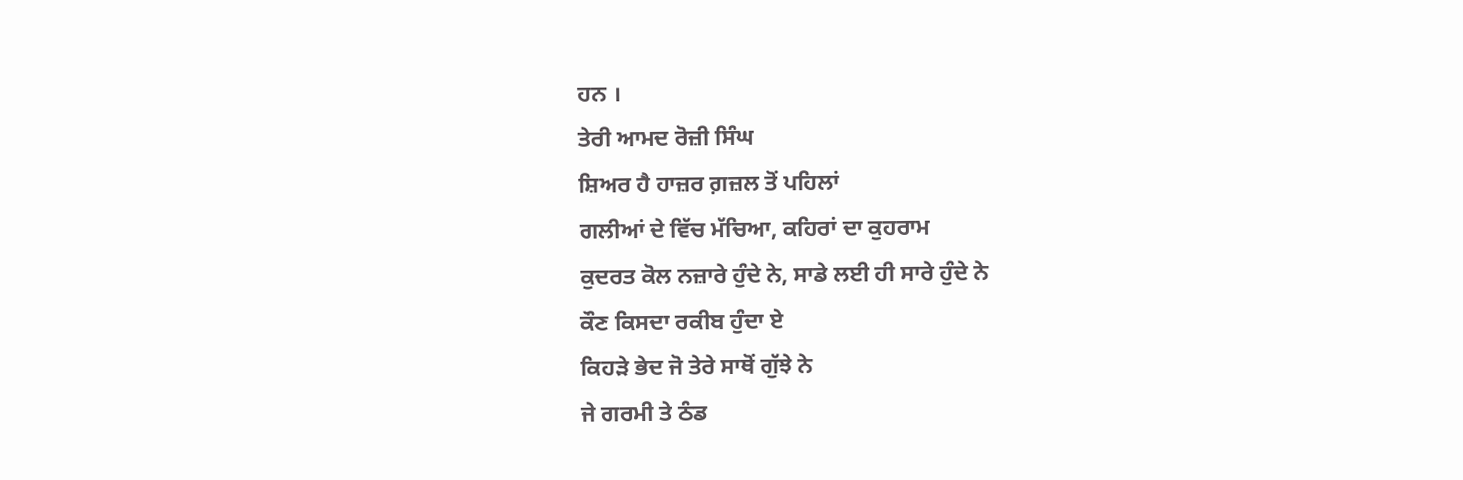ਹਨ ।
ਤੇਰੀ ਆਮਦ ਰੋਜ਼ੀ ਸਿੰਘ
ਸ਼ਿਅਰ ਹੈ ਹਾਜ਼ਰ ਗ਼ਜ਼ਲ ਤੋਂ ਪਹਿਲਾਂ
ਗਲੀਆਂ ਦੇ ਵਿੱਚ ਮੱਚਿਆ, ਕਹਿਰਾਂ ਦਾ ਕੁਹਰਾਮ
ਕੁਦਰਤ ਕੋਲ ਨਜ਼ਾਰੇ ਹੁੰਦੇ ਨੇ, ਸਾਡੇ ਲਈ ਹੀ ਸਾਰੇ ਹੁੰਦੇ ਨੇ
ਕੌਣ ਕਿਸਦਾ ਰਕੀਬ ਹੁੰਦਾ ਏ
ਕਿਹੜੇ ਭੇਦ ਜੋ ਤੇਰੇ ਸਾਥੋਂ ਗੁੱਝੇ ਨੇ
ਜੇ ਗਰਮੀ ਤੇ ਠੰਡ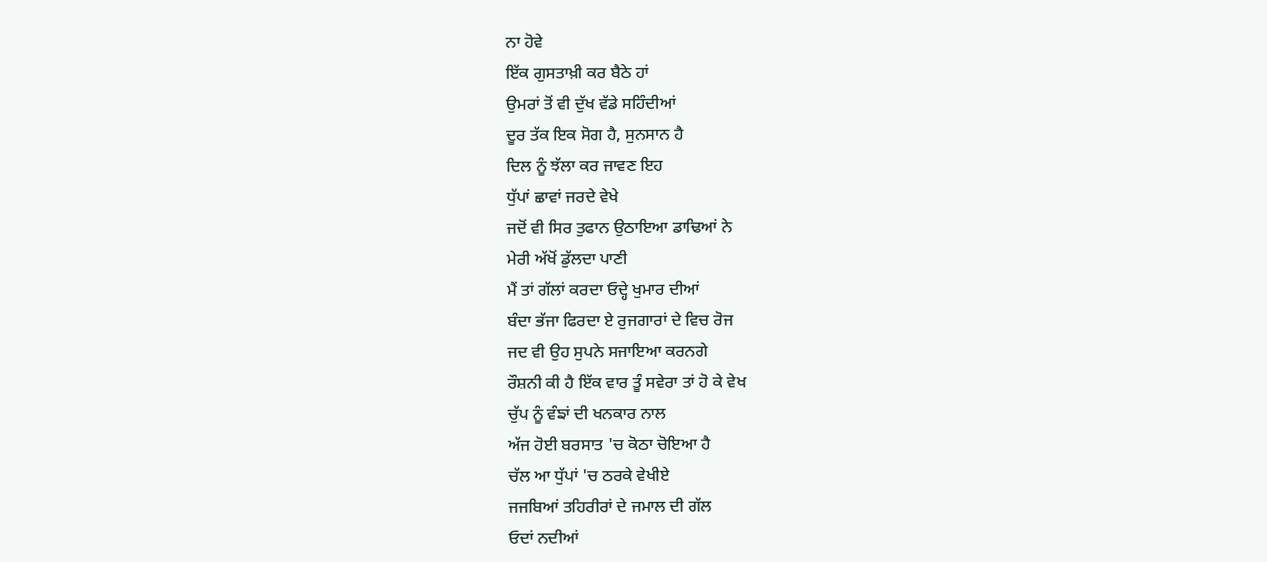ਨਾ ਹੋਵੇ
ਇੱਕ ਗੁਸਤਾਖ਼ੀ ਕਰ ਬੈਠੇ ਹਾਂ
ਉਮਰਾਂ ਤੋਂ ਵੀ ਦੁੱਖ ਵੱਡੇ ਸਹਿੰਦੀਆਂ
ਦੂਰ ਤੱਕ ਇਕ ਸੋਗ ਹੈ, ਸੁਨਸਾਨ ਹੈ
ਦਿਲ ਨੂੰ ਝੱਲਾ ਕਰ ਜਾਵਣ ਇਹ
ਧੁੱਪਾਂ ਛਾਵਾਂ ਜਰਦੇ ਵੇਖੇ
ਜਦੋਂ ਵੀ ਸਿਰ ਤੁਫਾਨ ਉਠਾਇਆ ਡਾਢਿਆਂ ਨੇ
ਮੇਰੀ ਅੱਖੋਂ ਡੁੱਲਦਾ ਪਾਣੀ
ਮੈਂ ਤਾਂ ਗੱਲਾਂ ਕਰਦਾ ਓਦ੍ਹੇ ਖੁਮਾਰ ਦੀਆਂ
ਬੰਦਾ ਭੱਜਾ ਫਿਰਦਾ ਏ ਰੁਜਗਾਰਾਂ ਦੇ ਵਿਚ ਰੋਜ
ਜਦ ਵੀ ਉਹ ਸੁਪਨੇ ਸਜਾਇਆ ਕਰਨਗੇ
ਰੌਸ਼ਨੀ ਕੀ ਹੈ ਇੱਕ ਵਾਰ ਤੂੰ ਸਵੇਰਾ ਤਾਂ ਹੋ ਕੇ ਵੇਖ
ਚੁੱਪ ਨੂੰ ਵੰਙਾਂ ਦੀ ਖਨਕਾਰ ਨਾਲ
ਅੱਜ ਹੋਈ ਬਰਸਾਤ 'ਚ ਕੋਠਾ ਚੋਇਆ ਹੈ
ਚੱਲ ਆ ਧੁੱਪਾਂ 'ਚ ਠਰਕੇ ਵੇਖੀਏ
ਜਜਬਿਆਂ ਤਹਿਰੀਰਾਂ ਦੇ ਜਮਾਲ ਦੀ ਗੱਲ
ਓਦਾਂ ਨਦੀਆਂ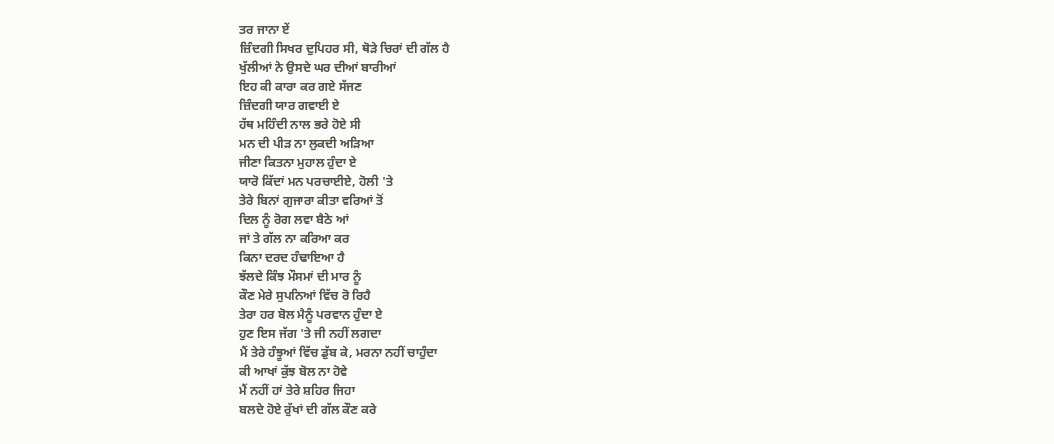ਤਰ ਜਾਨਾ ਏਂ
ਜ਼ਿੰਦਗੀ ਸਿਖਰ ਦੁਪਿਹਰ ਸੀ, ਥੋੜੇ ਚਿਰਾਂ ਦੀ ਗੱਲ ਹੈ
ਖੁੱਲੀਆਂ ਨੇ ਉਸਦੇ ਘਰ ਦੀਆਂ ਬਾਰੀਆਂ
ਇਹ ਕੀ ਕਾਰਾ ਕਰ ਗਏ ਸੱਜਣ
ਜ਼ਿੰਦਗੀ ਯਾਰ ਗਵਾਈ ਏ
ਹੱਥ ਮਹਿੰਦੀ ਨਾਲ ਭਰੇ ਹੋਏ ਸੀ
ਮਨ ਦੀ ਪੀੜ ਨਾ ਲੁਕਦੀ ਅੜਿਆ
ਜੀਣਾ ਕਿਤਨਾ ਮੁਹਾਲ ਹੁੰਦਾ ਏ
ਯਾਰੋ ਕਿੱਦਾਂ ਮਨ ਪਰਚਾਈਏ, ਹੋਲੀ 'ਤੇ
ਤੇਰੇ ਬਿਨਾਂ ਗੁਜਾਰਾ ਕੀਤਾ ਵਰਿਆਂ ਤੋਂ
ਦਿਲ ਨੂੰ ਰੋਗ ਲਵਾ ਬੈਠੇ ਆਂ
ਜਾਂ ਤੇ ਗੱਲ ਨਾ ਕਰਿਆ ਕਰ
ਕਿਨਾ ਦਰਦ ਹੰਢਾਇਆ ਹੈ
ਝੱਲਦੇ ਕਿੰਝ ਮੌਸਮਾਂ ਦੀ ਮਾਰ ਨੂੰ
ਕੌਣ ਮੇਰੇ ਸੁਪਨਿਆਂ ਵਿੱਚ ਰੋ ਰਿਹੈ
ਤੇਰਾ ਹਰ ਬੋਲ ਮੈਨੂੰ ਪਰਵਾਨ ਹੁੰਦਾ ਏ
ਹੁਣ ਇਸ ਜੱਗ 'ਤੇ ਜੀ ਨਹੀਂ ਲਗਦਾ
ਮੈਂ ਤੇਰੇ ਹੰਝੂਆਂ ਵਿੱਚ ਡੁੱਬ ਕੇ, ਮਰਨਾ ਨਹੀਂ ਚਾਹੁੰਦਾ
ਕੀ ਆਖਾਂ ਕੁੱਝ ਬੋਲ ਨਾ ਹੋਵੇ
ਮੈਂ ਨਹੀਂ ਹਾਂ ਤੇਰੇ ਸ਼ਹਿਰ ਜਿਹਾ
ਬਲਦੇ ਹੋਏ ਰੁੱਖਾਂ ਦੀ ਗੱਲ ਕੌਣ ਕਰੇ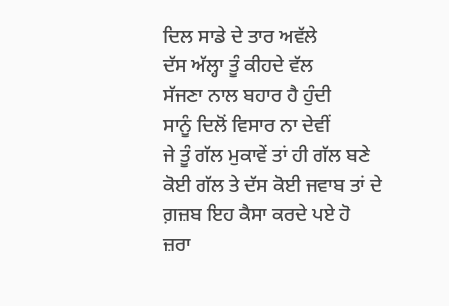ਦਿਲ ਸਾਡੇ ਦੇ ਤਾਰ ਅਵੱਲੇ
ਦੱਸ ਅੱਲ੍ਹਾ ਤੂੰ ਕੀਹਦੇ ਵੱਲ
ਸੱਜਣਾ ਨਾਲ ਬਹਾਰ ਹੈ ਹੁੰਦੀ
ਸਾਨੂੰ ਦਿਲੋਂ ਵਿਸਾਰ ਨਾ ਦੇਵੀਂ
ਜੇ ਤੂੰ ਗੱਲ ਮੁਕਾਵੇਂ ਤਾਂ ਹੀ ਗੱਲ ਬਣੇ
ਕੋਈ ਗੱਲ ਤੇ ਦੱਸ ਕੋਈ ਜਵਾਬ ਤਾਂ ਦੇ
ਗ਼ਜ਼ਬ ਇਹ ਕੈਸਾ ਕਰਦੇ ਪਏ ਹੋ
ਜ਼ਰਾ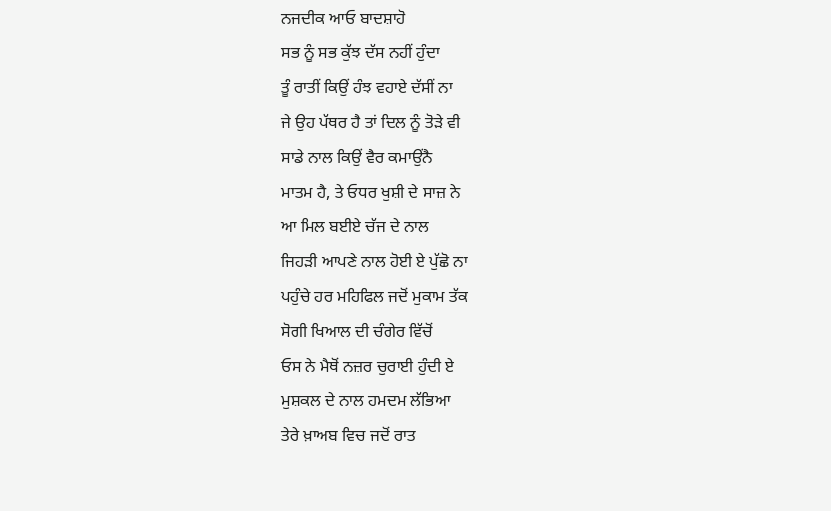ਨਜਦੀਕ ਆਓ ਬਾਦਸ਼ਾਹੋ
ਸਭ ਨੂੰ ਸਭ ਕੁੱਝ ਦੱਸ ਨਹੀਂ ਹੁੰਦਾ
ਤੂੰ ਰਾਤੀਂ ਕਿਉਂ ਹੰਝ ਵਹਾਏ ਦੱਸੀਂ ਨਾ
ਜੇ ਉਹ ਪੱਥਰ ਹੈ ਤਾਂ ਦਿਲ ਨੂੰ ਤੋੜੇ ਵੀ
ਸਾਡੇ ਨਾਲ ਕਿਉਂ ਵੈਰ ਕਮਾਉਂਨੈ
ਮਾਤਮ ਹੈ, ਤੇ ਓਧਰ ਖੁਸ਼ੀ ਦੇ ਸਾਜ਼ ਨੇ
ਆ ਮਿਲ ਬਈਏ ਚੱਜ ਦੇ ਨਾਲ
ਜਿਹੜੀ ਆਪਣੇ ਨਾਲ ਹੋਈ ਏ ਪੁੱਛੋ ਨਾ
ਪਹੁੰਚੇ ਹਰ ਮਹਿਫਿਲ ਜਦੋਂ ਮੁਕਾਮ ਤੱਕ
ਸੋਗੀ ਖਿਆਲ ਦੀ ਚੰਗੇਰ ਵਿੱਚੋਂ
ਓਸ ਨੇ ਮੈਥੋਂ ਨਜ਼ਰ ਚੁਰਾਈ ਹੁੰਦੀ ਏ
ਮੁਸ਼ਕਲ ਦੇ ਨਾਲ ਹਮਦਮ ਲੱਭਿਆ
ਤੇਰੇ ਖ਼ਾਅਬ ਵਿਚ ਜਦੋਂ ਰਾਤ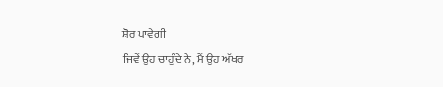ਸ਼ੋਰ ਪਾਵੇਗੀ
ਜਿਵੇਂ ਉਹ ਚਾਹੁੰਦੇ ਨੇ, ਮੈਂ ਉਹ ਅੱਖਰ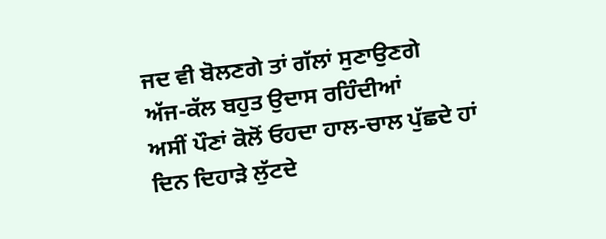ਜਦ ਵੀ ਬੋਲਣਗੇ ਤਾਂ ਗੱਲਾਂ ਸੁਣਾਉਣਗੇ
ਅੱਜ-ਕੱਲ ਬਹੁਤ ਉਦਾਸ ਰਹਿੰਦੀਆਂ
ਅਸੀਂ ਪੌਣਾਂ ਕੋਲੋਂ ਓਹਦਾ ਹਾਲ-ਚਾਲ ਪੁੱਛਦੇ ਹਾਂ
ਦਿਨ ਦਿਹਾੜੇ ਲੁੱਟਦੇ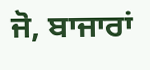ਜੋ, ਬਾਜਾਰਾਂ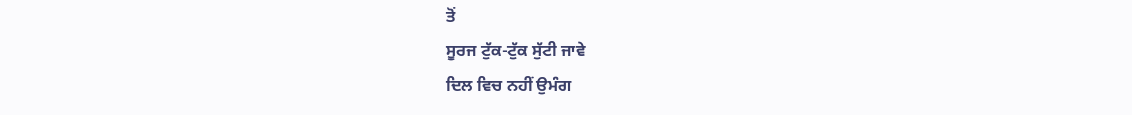ਤੋਂ
ਸੂਰਜ ਟੁੱਕ-ਟੁੱਕ ਸੁੱਟੀ ਜਾਵੇ
ਦਿਲ ਵਿਚ ਨਹੀਂ ਉਮੰਗ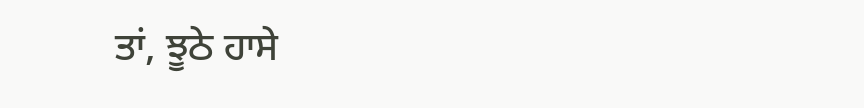ਤਾਂ, ਝੂਠੇ ਹਾਸੇ